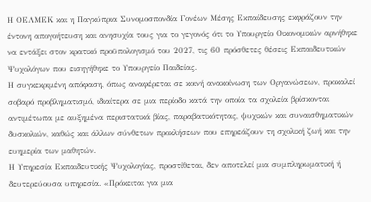Η ΟΕΛΜΕΚ και η Παγκύπρια Συνομοσπονδία Γονέων Μέσης Εκπαίδευσης εκφράζουν την έντονη απογοήτευση και ανησυχία τους για το γεγονός ότι το Υπουργείο Οικονομικών αρνήθηκε να εντάξει στον κρατικό προϋπολογισμό του 2027, τις 60 πρόσθετες θέσεις Εκπαιδευτικών Ψυχολόγων που εισηγήθηκε το Υπουργείο Παιδείας.
Η συγκεκριμένη απόφαση, όπως αναφέρεται σε κοινή ανακοίνωση των Οργανώσεων, προκαλεί σοβαρό προβληματισμό, ιδιαίτερα σε μια περίοδο κατά την οποία τα σχολεία βρίσκονται αντιμέτωπα με αυξημένα περιστατικά βίας, παραβατικότητας, ψυχικών και συναισθηματικών δυσκολιών, καθώς και άλλων σύνθετων προκλήσεων που επηρεάζουν τη σχολική ζωή και την ευημερία των μαθητών.
Η Υπηρεσία Εκπαιδευτικής Ψυχολογίας, προστίθεται, δεν αποτελεί μια συμπληρωματική ή δευτερεύουσα υπηρεσία. «Πρόκειται για μια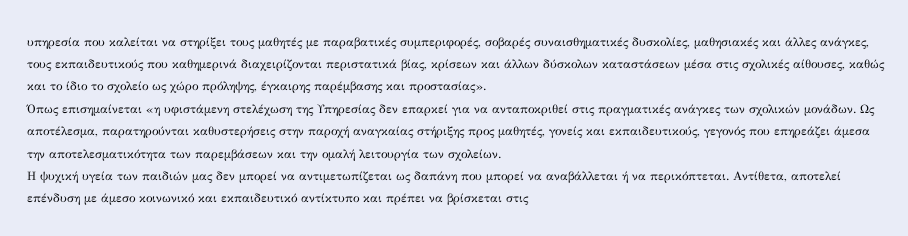υπηρεσία που καλείται να στηρίξει τους μαθητές με παραβατικές συμπεριφορές, σοβαρές συναισθηματικές δυσκολίες, μαθησιακές και άλλες ανάγκες, τους εκπαιδευτικούς που καθημερινά διαχειρίζονται περιστατικά βίας, κρίσεων και άλλων δύσκολων καταστάσεων μέσα στις σχολικές αίθουσες, καθώς και το ίδιο το σχολείο ως χώρο πρόληψης, έγκαιρης παρέμβασης και προστασίας».
Όπως επισημαίνεται «η υφιστάμενη στελέχωση της Υπηρεσίας δεν επαρκεί για να ανταποκριθεί στις πραγματικές ανάγκες των σχολικών μονάδων. Ως αποτέλεσμα, παρατηρούνται καθυστερήσεις στην παροχή αναγκαίας στήριξης προς μαθητές, γονείς και εκπαιδευτικούς, γεγονός που επηρεάζει άμεσα την αποτελεσματικότητα των παρεμβάσεων και την ομαλή λειτουργία των σχολείων.
Η ψυχική υγεία των παιδιών μας δεν μπορεί να αντιμετωπίζεται ως δαπάνη που μπορεί να αναβάλλεται ή να περικόπτεται. Αντίθετα, αποτελεί επένδυση με άμεσο κοινωνικό και εκπαιδευτικό αντίκτυπο και πρέπει να βρίσκεται στις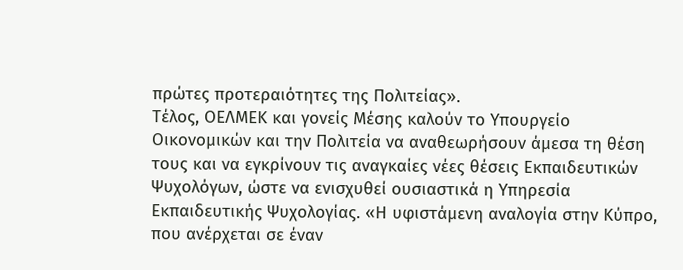πρώτες προτεραιότητες της Πολιτείας».
Τέλος, ΟΕΛΜΕΚ και γονείς Μέσης καλούν το Υπουργείο Οικονομικών και την Πολιτεία να αναθεωρήσουν άμεσα τη θέση τους και να εγκρίνουν τις αναγκαίες νέες θέσεις Εκπαιδευτικών Ψυχολόγων, ώστε να ενισχυθεί ουσιαστικά η Υπηρεσία Εκπαιδευτικής Ψυχολογίας. «Η υφιστάμενη αναλογία στην Κύπρο, που ανέρχεται σε έναν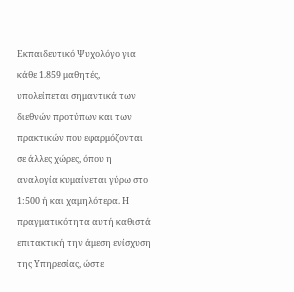Εκπαιδευτικό Ψυχολόγο για κάθε 1.859 μαθητές, υπολείπεται σημαντικά των διεθνών προτύπων και των πρακτικών που εφαρμόζονται σε άλλες χώρες, όπου η αναλογία κυμαίνεται γύρω στο 1:500 ή και χαμηλότερα. Η πραγματικότητα αυτή καθιστά επιτακτική την άμεση ενίσχυση της Υπηρεσίας, ώστε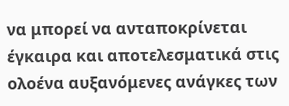να μπορεί να ανταποκρίνεται έγκαιρα και αποτελεσματικά στις ολοένα αυξανόμενες ανάγκες των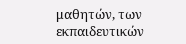μαθητών, των εκπαιδευτικών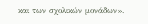και των σχολικών μονάδων».